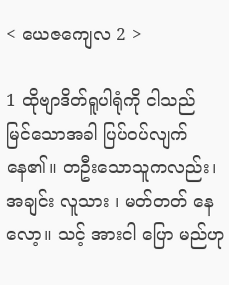< ယေဇကျေလ 2 >

1 ထိုဗျာဒိတ်ရူပါရုံကို ငါသည် မြင်သောအခါ ပြပ်ဝပ်လျက်နေ၏။ တဦးသောသူကလည်း၊ အချင်း လူသား ၊ မတ်တတ် နေလော့။ သင့် အားငါ ပြော မည်ဟု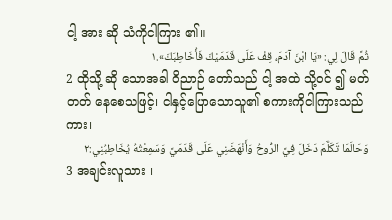ငါ့ အား ဆို သံကိုငါကြား ၏။
ثُمَّ قَالَ لِي: «يَا ابْنَ آدَمَ، قِفْ عَلَى قَدَمَيْكَ فَأُخَاطِبَكَ».١
2 ထိုသို့ ဆို သောအခါ ဝိညာဉ် တော်သည် ငါ့ အထဲ သို့ဝင် ၍ မတ်တတ် နေစေသဖြင့်၊ ငါနှင့်ပြောသောသူ၏ စကားကိုငါကြားသည်ကား၊
وَحَالَمَا تَكَلَّمَ دَخَلَ فِيَّ الرُّوحُ وَأَنْهَضَنِي عَلَى قَدَمَيَّ وَسَمِعْتُهُ يُخَاطِبُنِي:٢
3 အချင်းလူသား ၊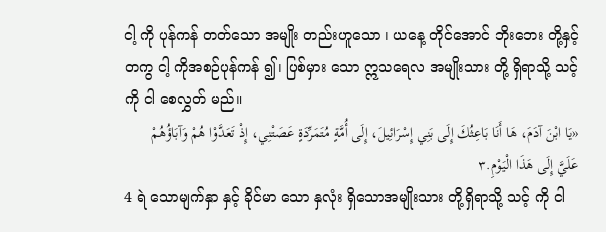ငါ့ ကို ပုန်ကန် တတ်သော အမျိုး တည်းဟူသော ၊ ယနေ့ တိုင်အောင် ဘိုးဘေး တို့နှင့်တကွ ငါ့ ကိုအစဉ်ပုန်ကန် ၍၊ ပြစ်မှား သော ဣသရေလ အမျိုးသား တို့ ရှိရာသို့ သင့် ကို ငါ စေလွှတ် မည်။
«يَا ابْنَ آدَمَ، هَا أَنَا بَاعِثُكَ إِلَى بَنِي إِسْرَائِيلَ، إِلَى أُمَّةٍ مُتَمَرِّدَةٍ عَصَتْنِي، إِذْ تَعَدَّوْا هُمْ وَآبَاؤُهُمْ عَلَيَّ إِلَى هَذَا الْيَوْمِ.٣
4 ရဲ သောမျက်နှာ နှင့် ခိုင်မာ သော နှလုံး ရှိသောအမျိုးသား တို့ရှိရာသို့ သင့် ကို ငါ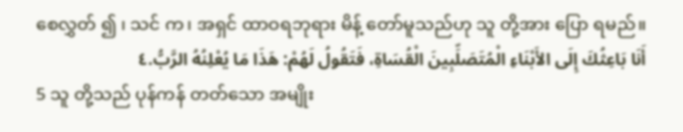စေလွှတ် ၍ ၊ သင် က၊ အရှင် ထာဝရဘုရား မိန့် တော်မူသည်ဟု သူ တို့အား ပြော ရမည်။
أَنَا بَاعِثُكَ إِلَى الأَبْنَاءِ الْمُتَصَلِّبِينَ الْقُسَاةِ، فَتَقُولُ لَهُمْ: هَذَا مَا يُعْلِنُهُ الرَّبُّ.٤
5 သူ တို့သည် ပုန်ကန် တတ်သော အမျိုး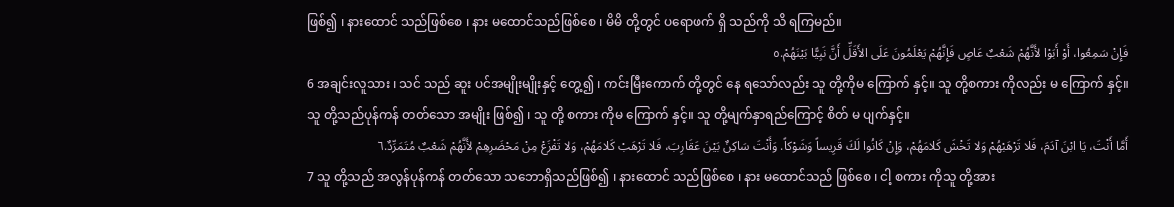ဖြစ်၍ ၊ နားထောင် သည်ဖြစ်စေ ၊ နား မထောင်သည်ဖြစ်စေ ၊ မိမိ တို့တွင် ပရောဖက် ရှိ သည်ကို သိ ရကြမည်။
فَإِنْ سَمِعُوا، أَوْ أَبَوْا لأَنَّهُمْ شَعْبٌ عَاصٍ فَإِنَّهُمْ يَعْلَمُونَ عَلَى الأَقَلِّ أَنَّ نَبِيًّا بَيْنَهُمْ.٥
6 အချင်းလူသား ၊ သင် သည် ဆူး ပင်အမျိုးမျိုးနှင့် တွေ့၍ ၊ ကင်းမြီးကောက် တို့တွင် နေ ရသော်လည်း သူ တို့ကိုမ ကြောက် နှင့်။ သူ တို့စကား ကိုလည်း မ ကြောက် နှင့်။ သူ တို့သည်ပုန်ကန် တတ်သော အမျိုး ဖြစ်၍ ၊ သူ တို့ စကား ကိုမ ကြောက် နှင့်။ သူ တို့မျက်နှာရည်ကြောင့် စိတ် မ ပျက်နှင့်။
أَمَّا أَنْتَ، يَا ابْنَ آدَمَ، فَلا تَرْهَبْهُمْ وَلا تَخْشَ كَلامَهُمْ، وَإِنْ كَانُوا لَكَ قَرِيساً وَشَوْكاً. وَأَنْتَ سَاكِنٌ بَيْنَ عَقَارِبَ، فَلا تَرْهَبْ كَلامَهُمْ، وَلا تَفْزَعْ مِنْ مَحْضَرِهِمْ لأَنَّهُمْ شَعْبٌ مُتَمَرِّدٌ.٦
7 သူ တို့သည် အလွန်ပုန်ကန် တတ်သော သဘောရှိသည်ဖြစ်၍ ၊ နားထောင် သည်ဖြစ်စေ ၊ နား မထောင်သည် ဖြစ်စေ ၊ ငါ့ စကား ကိုသူ တို့အား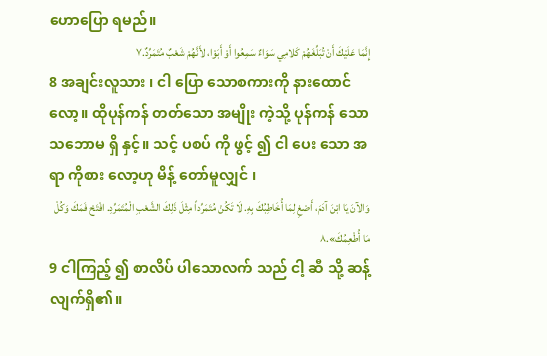ဟောပြော ရမည်။
إِنَّمَا عَلَيْكَ أَنْ تُبَلِّغَهُمْ كَلامِي سَوَاءٌ سَمِعُوا أَوْ أَبَوْا، لأَنَّهُمْ شَعْبٌ مُتَمَرِّدٌ.٧
8 အချင်းလူသား ၊ ငါ ပြော သောစကားကို နားထောင် လော့။ ထိုပုန်ကန် တတ်သော အမျိုး ကဲ့သို့ ပုန်ကန် သော သဘောမ ရှိ နှင့်။ သင့် ပစပ် ကို ဖွင့် ၍ ငါ ပေး သော အရာ ကိုစား လော့ဟု မိန့် တော်မူလျှင် ၊
وَالآنَ يَا ابْنَ آدَمَ، أَصْغِ لِمَا أُخَاطِبُكَ بِهِ. لَا تَكُنْ مُتَمَرِّداً مِثْلَ ذَلِكَ الشَّعْبِ الْمُتَمَرِّدِ. افْتَحْ فَمَكَ وَكُلْ مَا أُطْعِمُكَ».٨
9 ငါကြည့် ၍ စာလိပ် ပါသောလက် သည် ငါ့ ဆီ သို့ ဆန့် လျက်ရှိ၏။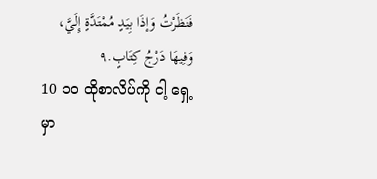فَنَظَرْتُ وَإذَا بِيَدٍ مُمْتَدَّةٍ إِلَيَّ، وَفِيهَا دَرْجُ كِتَابٍ.٩
10 ၁၀ ထိုစာလိပ်ကို ငါ့ ရှေ့ မှာ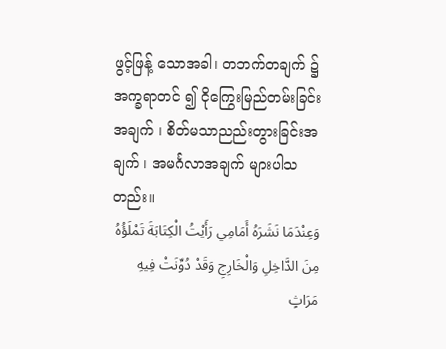ဖွင့်ဖြန့် သောအခါ၊ တဘက်တချက် ၌ အက္ခရာတင် ၍ ငိုကြွေးမြည်တမ်းခြင်းအချက် ၊ စိတ်မသာညည်းတွားခြင်းအချက် ၊ အမင်္ဂလာအချက် များပါသတည်း။
وَعِنْدَمَا نَشَرَهُ أَمَامِي رَأَيْتُ الْكِتَابَةَ تَمْلَؤُهُ مِنَ الدَّاخِلِ وَالْخَارِجِ وَقَدْ دُوِّنَتْ فِيهِ مَرَاثٍ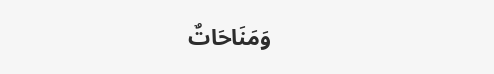وَمَنَاحَاتٌ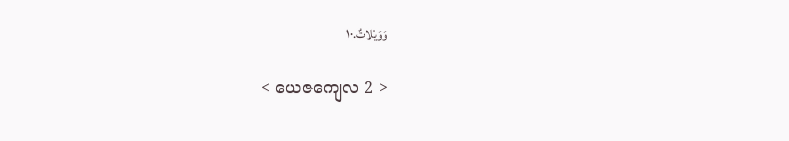وَوَيْلاتٌ.١٠

< ယေဇကျေလ 2 >